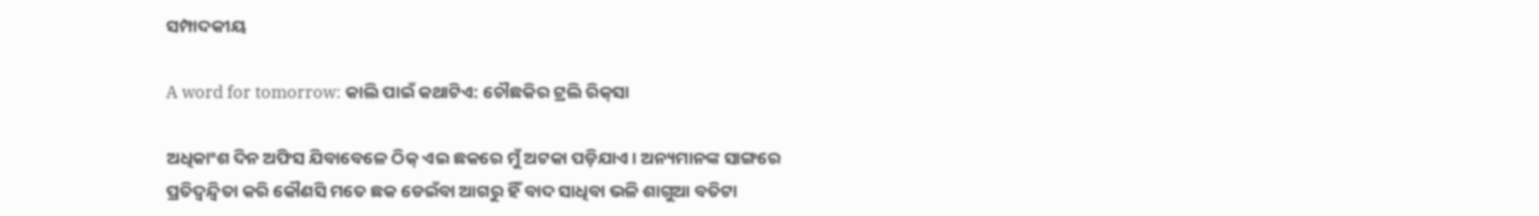ସମ୍ପାଦକୀୟ

A word for tomorrow: କାଲି ପାଇଁ କଥାଟିଏ: ଚୌଛକିର ଟ୍ରଲି ରିକ୍‌ସା

ଅଧିକାଂଶ ଦିନ ଅଫିସ ଯିବାବେଳେ ଠିକ୍‌ ଏଇ ଛକରେ ମୁଁ ଅଟକା ପଡ଼ିଯାଏ। ଅନ୍ୟମାନଙ୍କ ସାଙ୍ଗରେ ପ୍ରତିଦ୍ବନ୍ଦ୍ବିତା କରି କୌଣସି ମତେ ଛକ ଡେଇଁବା ଆଗରୁ ହିଁ ବାଦ ସାଧିବା ଭଳି ଶାଗୁଆ ବତିଟା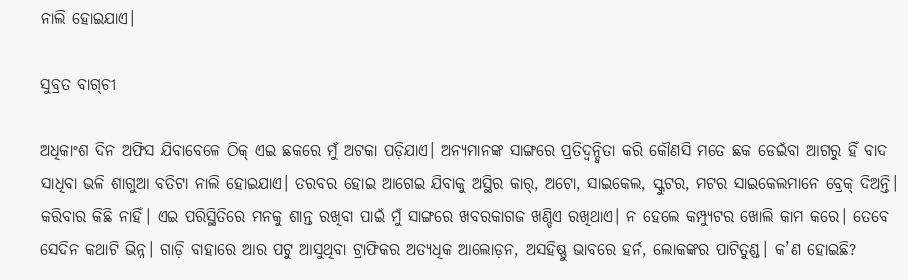ନାଲି ହୋଇଯାଏ।

ସୁବ୍ରତ ବାଗ୍‌ଚୀ

ଅଧିକାଂଶ ଦିନ ଅଫିସ ଯିବାବେଳେ ଠିକ୍‌ ଏଇ ଛକରେ ମୁଁ ଅଟକା ପଡ଼ିଯାଏ। ଅନ୍ୟମାନଙ୍କ ସାଙ୍ଗରେ ପ୍ରତିଦ୍ବନ୍ଦ୍ବିତା କରି କୌଣସି ମତେ ଛକ ଡେଇଁବା ଆଗରୁ ହିଁ ବାଦ ସାଧିବା ଭଳି ଶାଗୁଆ ବତିଟା ନାଲି ହୋଇଯାଏ। ତରବର ହୋଇ ଆଗେଇ ଯିବାକୁ ଅସ୍ଥିର କାର୍‌, ଅଟୋ, ସାଇକେଲ, ସ୍କୁଟର, ମଟର ସାଇକେଲମାନେ ବ୍ରେକ୍‌ ଦିଅନ୍ତି। କରିବାର କିଛି ନାହିଁ। ଏଇ ପରିସ୍ଥିତିରେ ମନକୁ ଶାନ୍ତ ରଖିବା ପାଇଁ ମୁଁ ସାଙ୍ଗରେ ଖବରକାଗଜ ଖଣ୍ଡିଏ ରଖିଥାଏ। ନ ହେଲେ କମ୍ପ୍ୟୁଟର ଖୋଲି କାମ କରେ। ତେବେ ସେଦିନ କଥାଟି ଭିନ୍ନ। ଗାଡ଼ି ବାହାରେ ଆର ପଟୁ ଆସୁଥିବା ଟ୍ରାଫିକର ଅତ୍ୟଧିକ ଆଲୋଡ଼ନ, ଅସହିଷ୍ଣୁ ଭାବରେ ହର୍ନ, ଲୋକଙ୍କର ପାଟିତୁଣ୍ଡ। କ’ଣ ହୋଇଛି?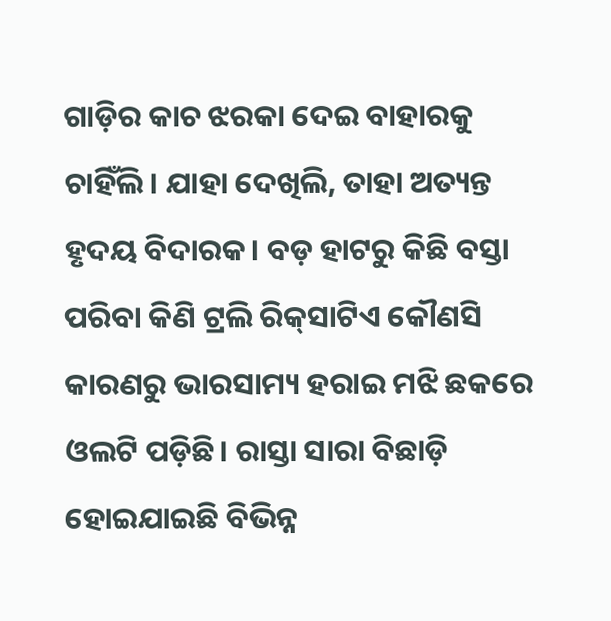ଗାଡ଼ିର କାଚ ଝରକା ଦେଇ ବାହାରକୁ ଚାହିଁଲି। ଯାହା ଦେଖିଲି, ତାହା ଅତ୍ୟନ୍ତ ହୃଦୟ ବିଦାରକ। ବଡ଼ ହାଟରୁ କିଛି ବସ୍ତା ପରିବା କିଣି ଟ୍ରଲି ରିକ୍‌ସାଟିଏ କୌଣସି କାରଣରୁ ଭାରସାମ୍ୟ ହରାଇ ମଝି ଛକରେ ଓଲଟି ପଡ଼ିଛି। ରାସ୍ତା ସାରା ବିଛାଡ଼ି ହୋଇଯାଇଛି ବିଭିନ୍ନ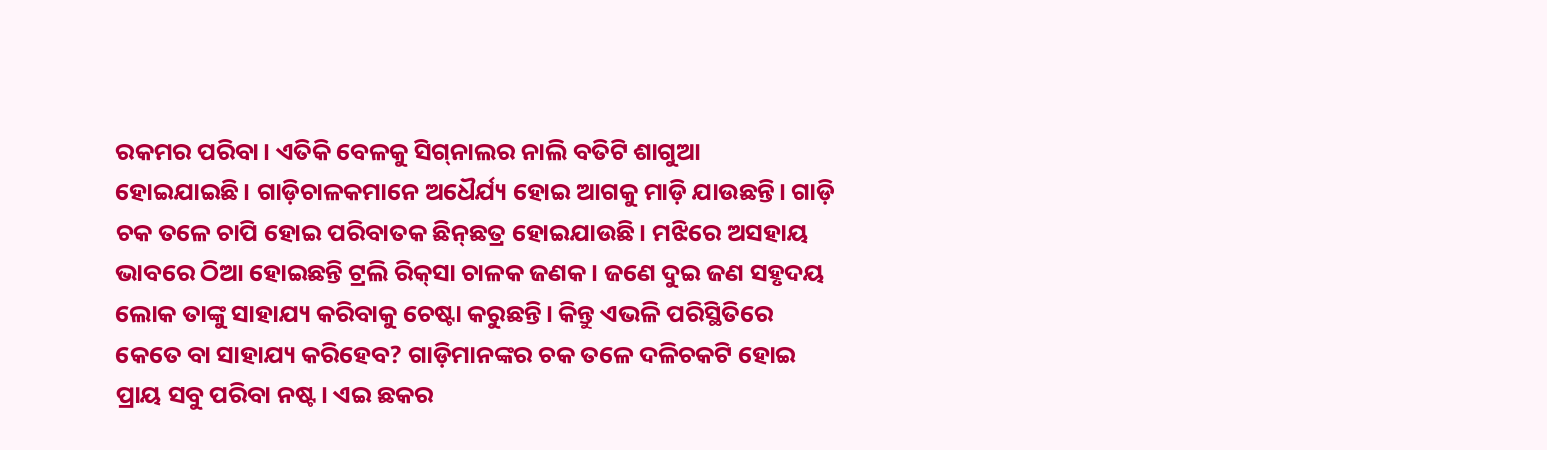ରକମର ପରିବା। ଏତିକି ବେଳକୁ ସିଗ୍‌ନାଲର ନାଲି ବତିଟି ଶାଗୁଆ ହୋଇଯାଇଛି। ଗାଡ଼ିଚାଳକମାନେ ଅଧୈର୍ଯ୍ୟ ହୋଇ ଆଗକୁ ମାଡ଼ି ଯାଉଛନ୍ତି। ଗାଡ଼ି ଚକ ତଳେ ଚାପି ହୋଇ ପରିବାତକ ଛିନ୍‌ଛତ୍ର ହୋଇଯାଉଛି। ମଝିରେ ଅସହାୟ ଭାବରେ ଠିଆ ହୋଇଛନ୍ତି ଟ୍ରଲି ରିକ୍‌ସା ଚାଳକ ଜଣକ। ଜଣେ ଦୁଇ ଜଣ ସହୃଦୟ ଲୋକ ତାଙ୍କୁ ସାହାଯ୍ୟ କରିବାକୁ ଚେଷ୍ଟା କରୁଛନ୍ତି। କିନ୍ତୁ ଏଭଳି ପରିସ୍ଥିତିରେ କେତେ ବା ସାହାଯ୍ୟ କରିହେବ? ଗାଡ଼ିମାନଙ୍କର ଚକ ତଳେ ଦଳିଚକଟି ହୋଇ ପ୍ରାୟ ସବୁ ପରିବା ନଷ୍ଟ। ଏଇ ଛକର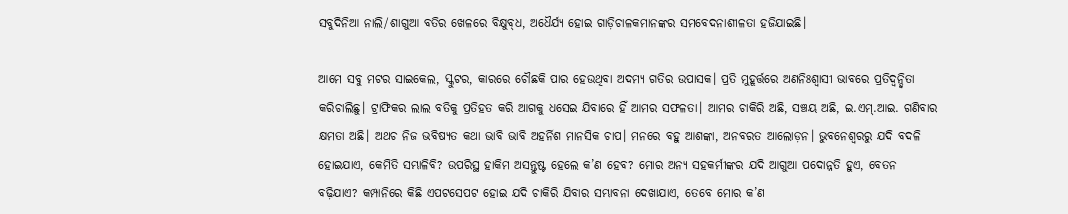ସବୁଦିନିଆ ନାଲି/ଶାଗୁଆ ବତିର ଖେଳରେ ବିକ୍ଷୁବ୍‌ଧ, ଅଧୈର୍ଯ୍ୟ ହୋଇ ଗାଡ଼ିଚାଳକମାନଙ୍କର ସମବେଦନାଶୀଳତା ହଜିଯାଇଛି।

ଆମେ ସବୁ ମଟର ସାଇକେଲ, ସ୍କୁଟର, କାରରେ ଚୌଛକି ପାର ହେଉଥିବା ଅଦମ୍ୟ ଗତିର ଉପାସକ। ପ୍ରତି ମୁହୂର୍ତ୍ତରେ ଅଣନିଃଶ୍ୱାସୀ ଭାବରେ ପ୍ରତିଦ୍ବନ୍ଦ୍ବିତା କରିଚାଲିଛୁ। ଟ୍ରାଫିକର ଲାଲ ବତିକୁ ପ୍ରତିହତ କରି ଆଗକୁ ଧସେଇ ଯିବାରେ ହିଁ ଆମର ସଫଳତା। ଆମର ଚାକିରି ଅଛି, ସଞ୍ଚୟ ଅଛି, ଇ.ଏମ୍‌.ଆଇ. ଗଣିବାର କ୍ଷମତା ଅଛି। ଅଥଚ ନିଜ ଭବିଷ୍ୟତ କଥା ଭାବି ଭାବି ଅହର୍ନିଶ ମାନସିକ ଚାପ। ମନରେ ବହୁ ଆଶଙ୍କା, ଅନବରତ ଆଲୋଡ଼ନ। ଭୁବନେଶ୍ବରରୁ ଯଦି ବଦଳି ହୋଇଯାଏ, କେମିତି ସମ୍ଭାଳିବି? ଉପରିସ୍ଥ ହାକିମ ଅସନ୍ତୁଷ୍ଟ ହେଲେ କ’ଣ ହେବ? ମୋର ଅନ୍ୟ ସହକର୍ମୀଙ୍କର ଯଦି ଆଗୁଆ ପଦୋନ୍ନତି ହୁଏ, ବେତନ ବଢ଼ିଯାଏ? କମ୍ପାନିରେ କିଛି ଏପଟସେପଟ ହୋଇ ଯଦି ଚାକିରି ଯିବାର ସମ୍ଭାବନା ଦେଖାଯାଏ, ତେବେ ମୋର କ’ଣ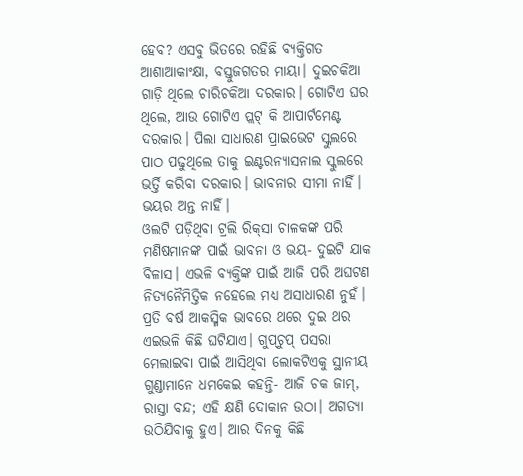ହେବ? ଏସବୁ ଭିତରେ ରହିଛି ବ୍ୟକ୍ତିଗତ ଆଶାଆକାଂକ୍ଷା, ବସ୍ତୁଜଗତର ମାୟା। ଦୁଇଚକିଆ ଗାଡ଼ି ଥିଲେ ଚାରିଚକିଆ ଦରକାର। ଗୋଟିଏ ଘର ଥିଲେ, ଆଉ ଗୋଟିଏ ପ୍ଲଟ୍‌ କି ଆପାର୍ଟମେଣ୍ଟ ଦରକାର। ପିଲା ସାଧାରଣ ପ୍ରାଇଭେଟ ସ୍କୁଲରେ ପାଠ ପଢୁଥିଲେ ତାକୁ ଇଣ୍ଟରନ୍ୟାସନାଲ ସ୍କୁଲରେ ଭର୍ତ୍ତି କରିବା ଦରକାର। ଭାବନାର ସୀମା ନାହିଁ। ଭୟର ଅନ୍ତ ନାହିଁ।
ଓଲଟି ପଡ଼ିଥିବା ଟ୍ରଲି ରିକ୍‌ସା ଚାଳକଙ୍କ ପରି ମଣିଷମାନଙ୍କ ପାଇଁ ଭାବନା ଓ ଭୟ- ଦୁଇଟି ଯାକ ବିଳାସ। ଏଭଳି ବ୍ୟକ୍ତିଙ୍କ ପାଇଁ ଆଜି ପରି ଅଘଟଣ ନିତ୍ୟନୈମିତ୍ତିକ ନହେଲେ ମଧ୍ୟ ଅସାଧାରଣ ନୁହଁ। ପ୍ରତି ବର୍ଷ ଆକସ୍ମିକ ଭାବରେ ଥରେ ଦୁଇ ଥର ଏଇଭଳି କିଛି ଘଟିଯାଏ। ଗୁପ୍‌ଚୁପ୍‌ ପସରା ମେଲାଇବା ପାଇଁ ଆସିଥିବା ଲୋକଟିଏକୁ ସ୍ଥାନୀୟ ଗୁଣ୍ଡାମାନେ ଧମକେଇ କହନ୍ତି- ଆଜି ଚକ ଜାମ୍‌, ରାସ୍ତା ବନ୍ଦ; ଏହି କ୍ଷଣି ଦୋକାନ ଉଠା। ଅଗତ୍ୟା ଉଠିଯିବାକୁ ହୁଏ। ଆର ଦିନକୁ କିଛି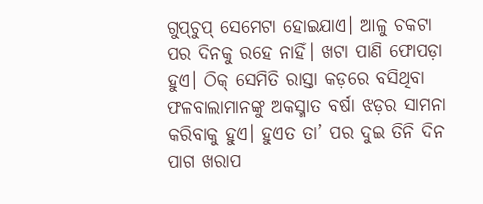ଗୁପ୍‌ଚୁପ୍‌ ସେମେଟା ହୋଇଯାଏ। ଆଳୁ ଚକଟା ପର ଦିନକୁ ରହେ ନାହିଁ। ଖଟା ପାଣି ଫୋପଡ଼ା ହୁଏ। ଠିକ୍‌ ସେମିତି ରାସ୍ତା କଡ଼ରେ ବସିଥିବା ଫଳବାଲାମାନଙ୍କୁ ଅକସ୍ମାତ ବର୍ଷା ଝଡ଼ର ସାମନା କରିବାକୁ ହୁଏ। ହୁଏତ ତା’ ପର ଦୁଇ ତିନି ଦିନ ପାଗ ଖରାପ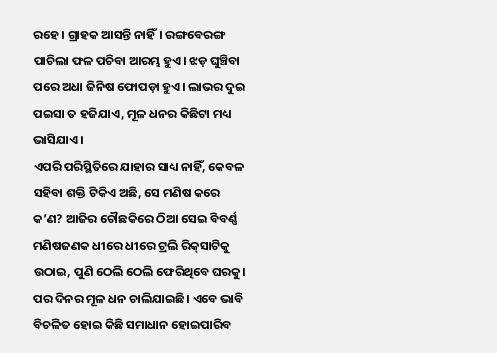ରହେ। ଗ୍ରାହକ ଆସନ୍ତି ନାହିଁ। ରଙ୍ଗବେରଙ୍ଗ ପାଚିଲା ଫଳ ପଚିବା ଆରମ୍ଭ ହୁଏ। ଝଡ଼ ଘୁଞ୍ଚିବା ପରେ ଅଧା ଜିନିଷ ଫୋପଡ଼ା ହୁଏ। ଲାଭର ଦୁଇ ପଇସା ତ ହଜିଯାଏ, ମୂଳ ଧନର କିଛିଟା ମଧ୍ୟ ଭାସିଯାଏ।
ଏପରି ପରିସ୍ଥିତିରେ ଯାହାର ସାଧ୍ୟ ନାହିଁ, କେବଳ ସହିବା ଶକ୍ତି ଟିକିଏ ଅଛି, ସେ ମଣିଷ କରେ କ’ଣ? ଆଜିର ଚୌଛକିରେ ଠିଆ ସେଇ ବିବର୍ଣ୍ଣ ମଣିଷଜଣକ ଧୀରେ ଧୀରେ ଟ୍ରଲି ରିକ୍‌ସାଟିକୁ ଉଠାଇ, ପୁଣି ଠେଲି ଠେଲି ଫେରିଥିବେ ଘରକୁ। ପର ଦିନର ମୂଳ ଧନ ଚାଲିଯାଇଛି। ଏବେ ଭାବି ବିଚଳିତ ହୋଇ କିଛି ସମାଧାନ ହୋଇପାରିବ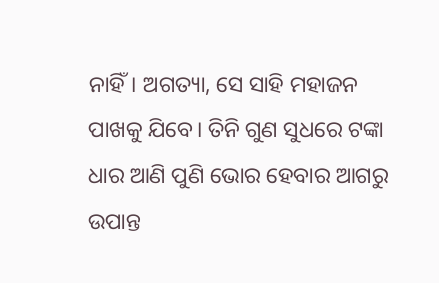ନାହିଁ। ଅଗତ୍ୟା, ସେ ସାହି ମହାଜନ ପାଖକୁ ଯିବେ। ତିନି ଗୁଣ ସୁଧରେ ଟଙ୍କା ଧାର ଆଣି ପୁଣି ଭୋର ହେବାର ଆଗରୁ ଉପାନ୍ତ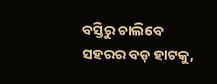ବସ୍ତିରୁ ଚାଲିବେ ସହରର ବଡ଼ ହାଟକୁ,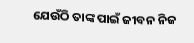ଯେଉଁଠି ତାଙ୍କ ପାଇଁ ଜୀବନ ନିଜ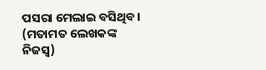ପସରା ମେଲାଇ ବସିଥିବ।
(ମତାମତ ଲେଖକଙ୍କ ନିଜସ୍ବ)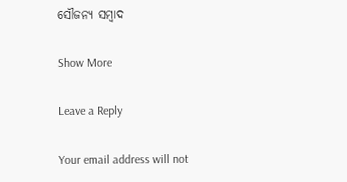ସୌଜନ୍ୟ ସମ୍ବାଦ

Show More

Leave a Reply

Your email address will not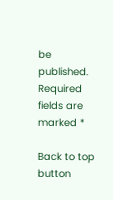be published. Required fields are marked *

Back to top button